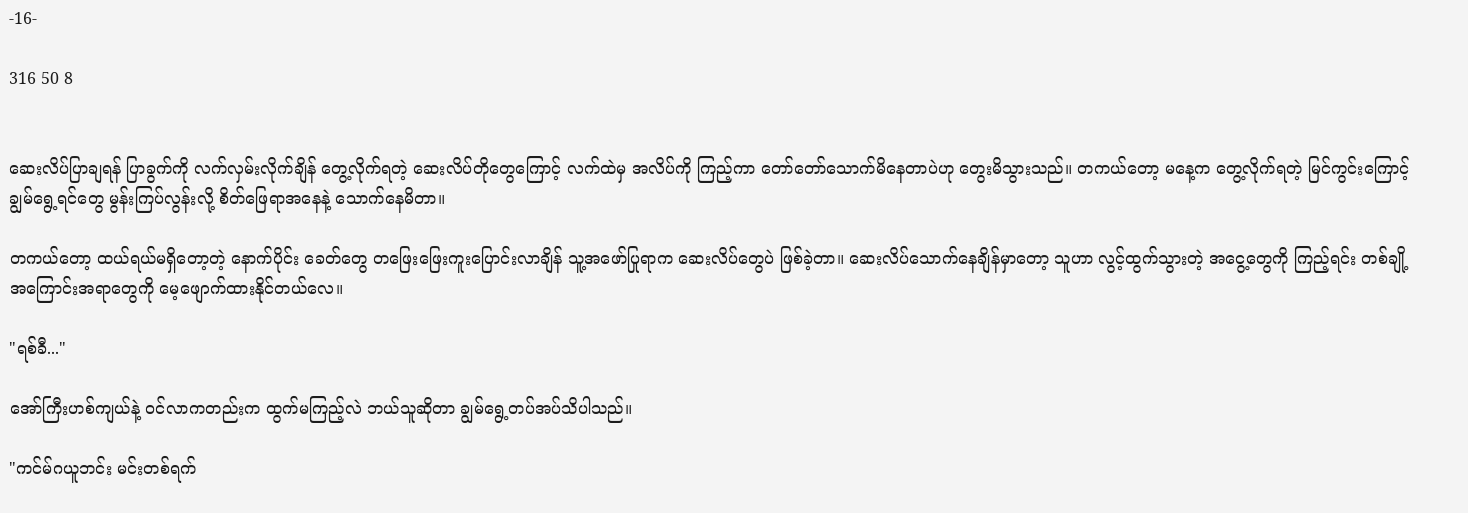-16-

316 50 8


ဆေးလိပ်ပြာချရန် ပြာခွက်ကို လက်လှမ်းလိုက်ချိန် တွေ့လိုက်ရတဲ့ ဆေးလိပ်တိုတွေကြောင့် လက်ထဲမှ အလိပ်ကို ကြည့်ကာ တော်တော်သောက်မိနေတာပဲဟု တွေးမိသွားသည်။ တကယ်တော့ မနေ့က တွေ့လိုက်ရတဲ့ မြင်ကွင်းကြောင့် ချွမ်ရွေ့ရင်တွေ မွန်းကြပ်လွန်းလို့ စိတ်ဖြေရာအနေနဲ့ သောက်နေမိတာ။

တကယ်တော့ ထယ်ရယ်မရှိတော့တဲ့ နောက်ပိုင်း ခေတ်တွေ တဖြေးဖြေးကူးပြောင်းလာချိန် သူ့အဖော်ပြုရာက ဆေးလိပ်တွေပဲ ဖြစ်ခဲ့တာ။ ဆေးလိပ်သောက်နေချိန်မှာတော့ သူဟာ လွင့်ထွက်သွားတဲ့ အငွေ့တွေကို ကြည့်ရင်း တစ်ချို့အကြောင်းအရာတွေကို မေ့ဖျောက်ထားနိုင်တယ်လေ။

"ရစ်ခီ..."

အော်ကြီးဟစ်ကျယ်နဲ့ ဝင်လာကတည်းက ထွက်မကြည့်လဲ ဘယ်သူဆိုတာ ချွမ်ရွေ့တပ်အပ်သိပါသည်။

"ကင်မ်ဂယူဘင်း မင်းတစ်ရက်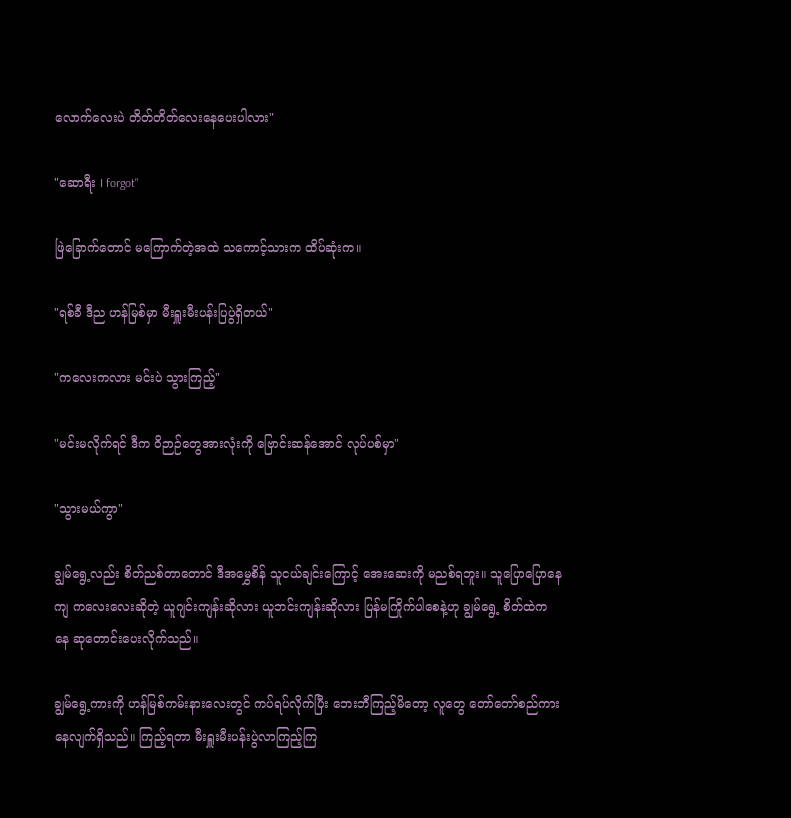လောက်လေးပဲ တိတ်တိတ်လေးနေပေးပါလား"

"ဆောရီး I forgot"

ဖြဲခြောက်တောင် မကြောက်တဲ့အထဲ သကောင့်သားက ထိပ်ဆုံးက။

"ရစ်ခီ ဒီည ဟန်မြစ်မှာ မီးရှူးမီးပန်းပြပွဲရှိတယ်"

"ကလေးကလား မင်းပဲ သွားကြည့်"

"မင်းမလိုက်ရင် ဒီက ဝိဉာဉ်တွေအားလုံးကို ဗြောင်းဆန်အောင် လုပ်ပစ်မှာ"

"သွားမယ်ကွာ"

ချွမ်ရွေ့လည်း စိတ်ညစ်တာတောင် ဒီအမွှေစိန် သူငယ်ချင်းကြောင့် အေးဆေးကို မညစ်ရဘူး။ သူပြောပြောနေကျ ကလေးလေးဆိုတဲ့ ယူဂျင်းကျန်းဆိုလား ယူဘင်းကျန်းဆိုလား ပြန်မကြိုက်ပါစေနဲ့ဟု ချွမ်ရွေ့ စိတ်ထဲကနေ ဆုတောင်းပေးလိုက်သည်။

ချွမ်ရွေ့ကားကို ဟန်မြစ်ကမ်းနားလေးတွင် ကပ်ရပ်လိုက်ပြီး ဘေးဘီကြည့်မိတော့ လူတွေ တော်တော်စည်ကားနေလျက်ရှိသည်။ ကြည့်ရတာ မီးရှူးမီးပန်းပွဲလာကြည့်ကြ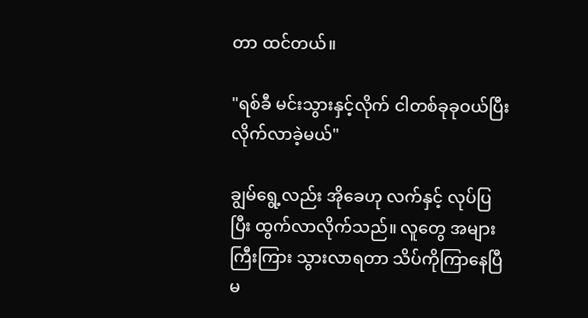တာ ထင်တယ်။

"ရစ်ခီ မင်းသွားနှင့်လိုက် ငါတစ်ခုခုဝယ်ပြီး လိုက်လာခဲ့မယ်"

ချွမ်ရွေ့လည်း အိုခေဟု လက်နှင့် လုပ်ပြပြီး ထွက်လာလိုက်သည်။ လူတွေ အများကြီးကြား သွားလာရတာ သိပ်ကိုကြာနေပြီမ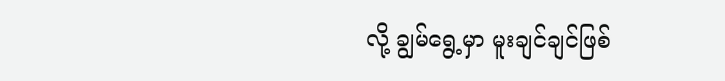လို့ ချွမ်ရွေ့မှာ မူးချင်ချင်ဖြစ်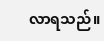လာရသည်။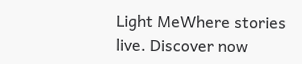Light MeWhere stories live. Discover now